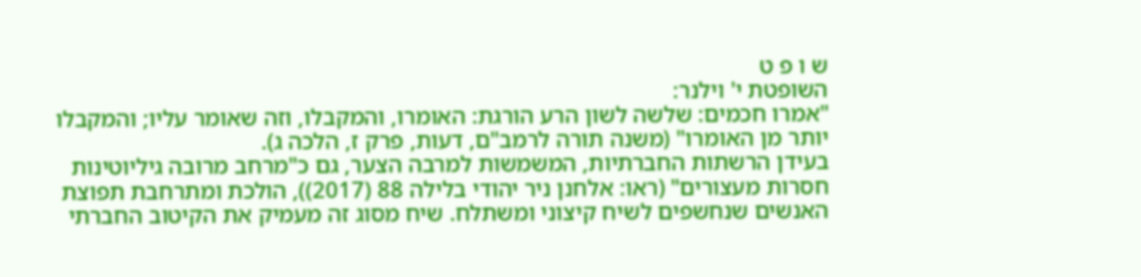ש ו פ ט
השופטת י' וילנר:
"אמרו חכמים: שלשה לשון הרע הורגת: האומרו, והמקבלו, וזה שאומר עליו; והמקבלו יותר מן האומרו" (משנה תורה לרמב"ם, דעות, פרק ז, הלכה ג).
בעידן הרשתות החברתיות, המשמשות למרבה הצער, גם כ"מרחב מרובה גיליוטינות חסרות מעצורים" (ראו: אלחנן ניר יהודי בלילה 88 (2017)), הולכת ומתרחבת תפוצת האנשים שנחשפים לשיח קיצוני ומשתלח. שיח מסוג זה מעמיק את הקיטוב החברתי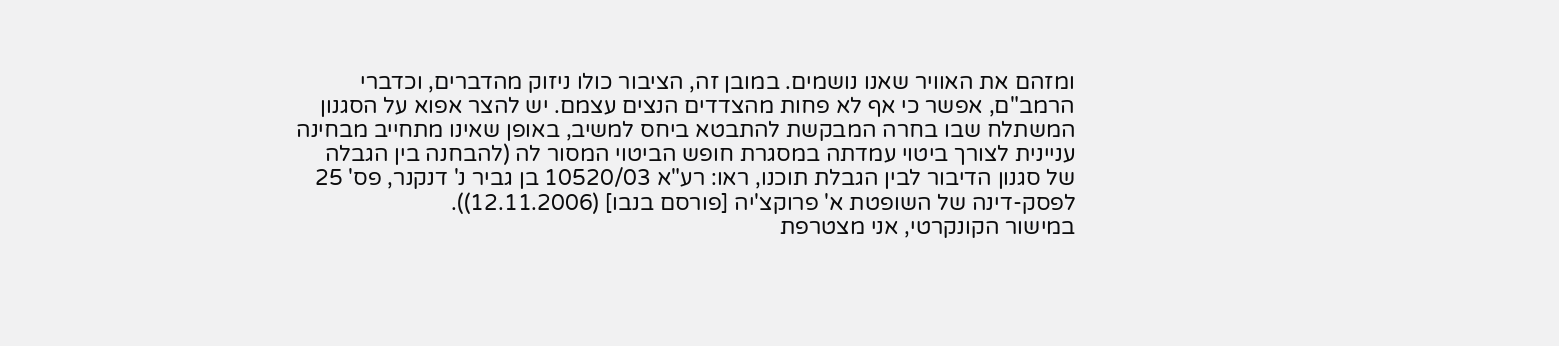ומזהם את האוויר שאנו נושמים. במובן זה, הציבור כולו ניזוק מהדברים, וכדברי הרמב"ם, אפשר כי אף לא פחות מהצדדים הנצים עצמם. יש להצר אפוא על הסגנון המשתלח שבו בחרה המבקשת להתבטא ביחס למשיב, באופן שאינו מתחייב מבחינה עניינית לצורך ביטוי עמדתה במסגרת חופש הביטוי המסור לה (להבחנה בין הגבלה של סגנון הדיבור לבין הגבלת תוכנו, ראו: רע"א 10520/03 בן גביר נ' דנקנר, פס' 25 לפסק-דינה של השופטת א' פרוקצ'יה [פורסם בנבו] (12.11.2006)).
במישור הקונקרטי, אני מצטרפת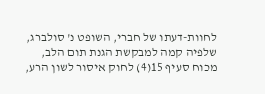לחוות-דעתו של חברי, השופט נ' סולברג, שלפיה קמה למבקשת הגנת תום הלב, מכוח סעיף 15(4) לחוק איסור לשון הרע,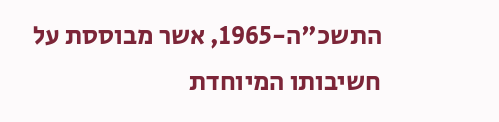התשכ"ה-1965, אשר מבוססת על חשיבותו המיוחדת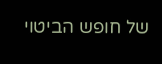של חופש הביטוי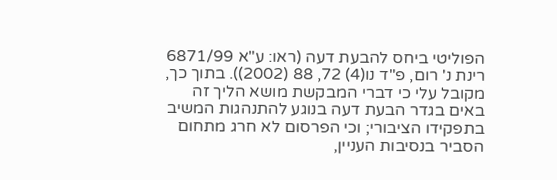הפוליטי ביחס להבעת דעה (ראו: ע"א 6871/99 רינת נ' רום, פ"ד נו(4) 72, 88 (2002)). בתוך כך, מקובל עלי כי דברי המבקשת מושא הליך זה באים בגדר הבעת דעה בנוגע להתנהגות המשיב בתפקידו הציבורי; וכי הפרסום לא חרג מתחום הסביר בנסיבות העניין,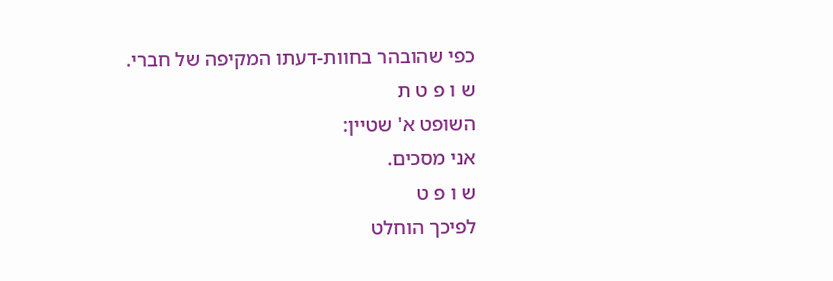כפי שהובהר בחוות-דעתו המקיפה של חברי.
ש ו פ ט ת
השופט א' שטיין:
אני מסכים.
ש ו פ ט
לפיכך הוחלט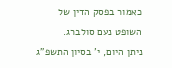כאמור בפסק הדין של השופט נעם סולברג.
ניתן היום, י' בסיון התשפ"ג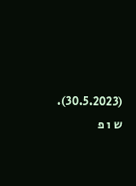(30.5.2023).
ש ו פ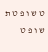ט ש ו פ ט ת ש ו פ ט